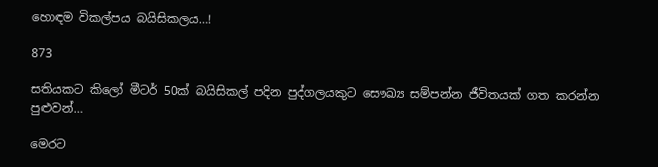හොඳම විකල්පය බයිසිකලය…!

873

සතියකට කිලෝ මීටර් 50ක් බයිසිකල් පදින පුද්ගලයකුට සෞඛ්‍ය සම්පන්න ජීවිතයක් ගත කරන්න පුළුවන්…

මෙරට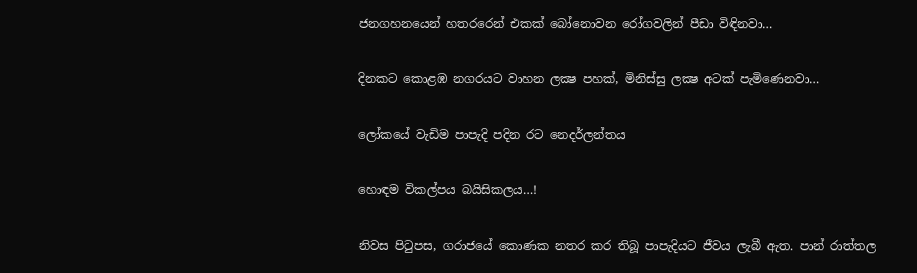ජනගහනයෙන් හතරරෙන් එකක් බෝනොවන රෝගවලින් පීඩා විඳිනවා…

දිනකට කොළඹ නගරයට වාහන ලක්‍ෂ පහක්, මිනිස්සු ලක්‍ෂ අටක් පැමිණෙනවා…

ලෝකයේ වැඩිම පාපැදි පදින රට නෙදර්ලන්තය

හොඳම විකල්පය බයිසිකලය…!

නිවස පිටුපස, ගරාජයේ කොණක නතර කර තිබූ පාපැදියට ජීවය ලැබී ඇත. පාන් රාත්තල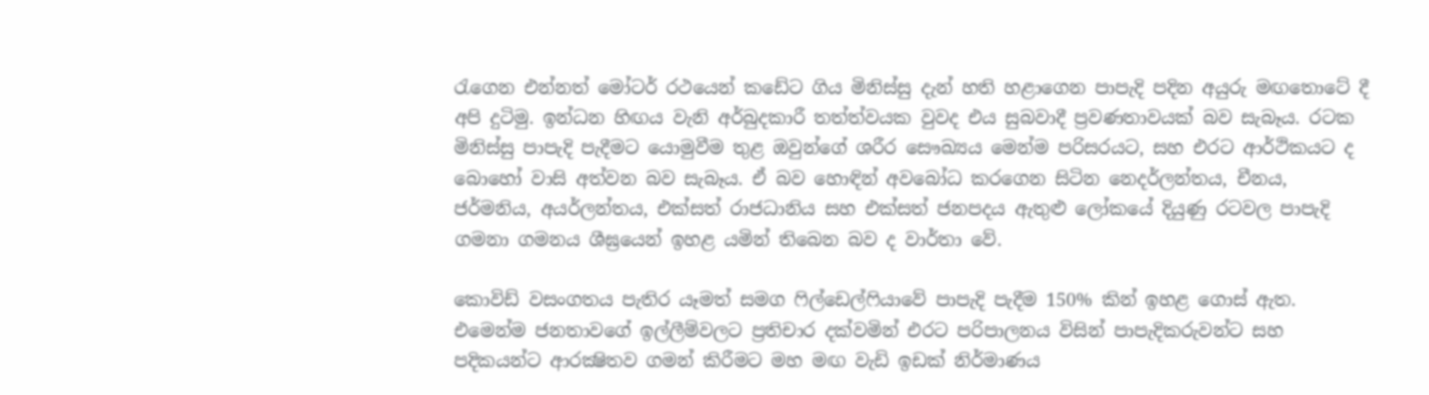රැගෙන එන්නත් මෝටර් රථයෙන් කඩේට ගිය මිනිස්සු දැන් හති හළාගෙන පාපැදි පදින අයුරු මඟතොටේ දී අපි දුටිමු. ඉන්ධන හිඟය වැනි අර්බුදකාරී තත්ත්වයක වුවද එය සුබවාදී ප්‍රවණතාවයක් බව සැබෑය. රටක මිනිස්සු පාපැදි පැදීමට යොමුවීම තුළ ඔවුන්ගේ ශරීර සෞඛ්‍යය මෙන්ම පරිසරයට, සහ එරට ආර්ථිකයට ද බොහෝ වාසි අත්වන බව සැබෑය. ඒ බව හොඳින් අවබෝධ කරගෙන සිටින නෙදර්ලන්තය, චීනය, ජර්මනිය, අයර්ලන්තය, එක්සත් රාජධානිය සහ එක්සත් ජනපදය ඇතුළු ලෝකයේ දියුණු රටවල පාපැදි ගමනා ගමනය ශීඝ්‍රයෙන් ඉහළ යමින් තිබෙන බව ද වාර්තා වේ.

කොවිඩ් වසංගතය පැතිර යෑමත් සමග ෆිල්ඩෙල්ෆියාවේ පාපැදි පැදීම 150% කින් ඉහළ ගොස් ඇත. එමෙන්ම ජනතාවගේ ඉල්ලීම්වලට ප්‍රතිචාර දක්වමින් එරට පරිපාලනය විසින් පාපැදිකරුවන්ට සහ පදිකයන්ට ආරක්‍ෂිතව ගමන් කිරීමට මහ මඟ වැඩි ඉඩක් නිර්මාණය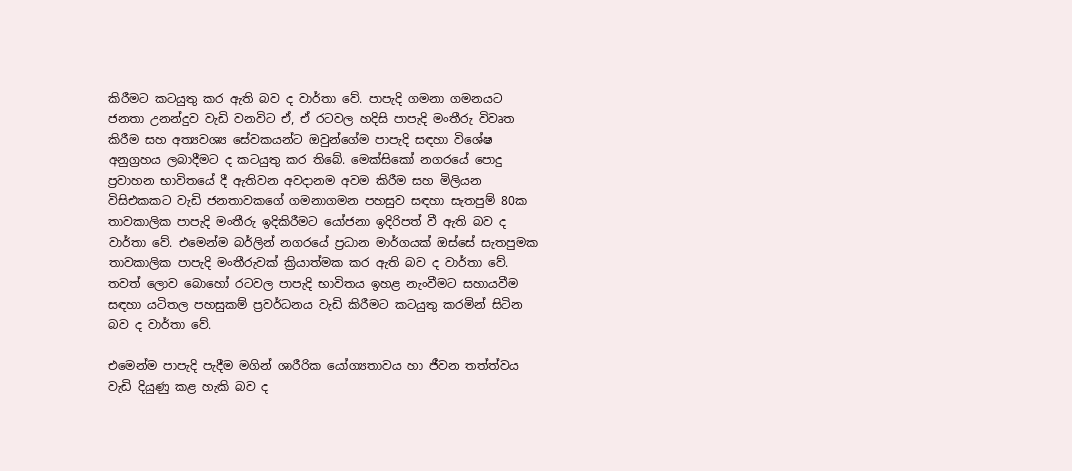කිරීමට කටයුතු කර ඇති බව ද වාර්තා වේ. පාපැදි ගමනා ගමනයට ජනතා උනන්දුව වැඩි වනවිට ඒ, ඒ රටවල හදිසි පාපැදි මංතීරු විවෘත කිරීම සහ අත්‍යවශ්‍ය සේවකයන්ට ඔවුන්ගේම පාපැදි සඳහා විශේෂ අනුග්‍රහය ලබාදීමට ද කටයුතු කර තිබේ. මෙක්සිකෝ නගරයේ පොදු ප්‍රවාහන භාවිතයේ දී ඇතිවන අවදානම අවම කිරීම සහ මිලියන විසිඑකකට වැඩි ජනතාවකගේ ගමනාගමන පහසුව සඳහා සැතපුම් 80ක තාවකාලික පාපැදි මංතීරු ඉදිකිරීමට යෝජනා ඉදිරිපත් වී ඇති බව ද වාර්තා වේ. එමෙන්ම බර්ලින් නගරයේ ප්‍රධාන මාර්ගයක් ඔස්සේ සැතපුමක තාවකාලික පාපැදි මංතීරුවක් ක්‍රියාත්මක කර ඇති බව ද වාර්තා වේ. තවත් ලොව බොහෝ රටවල පාපැදි භාවිතය ඉහළ නැංවීමට සහායවීම සඳහා යටිතල පහසුකම් ප්‍රවර්ධනය වැඩි කිරීමට කටයුතු කරමින් සිටින බව ද වාර්තා වේ.

එමෙන්ම පාපැදි පැදීම මගින් ශාරීරික යෝග්‍යතාවය හා ජීවන තත්ත්වය වැඩි දියුණු කළ හැකි බව ද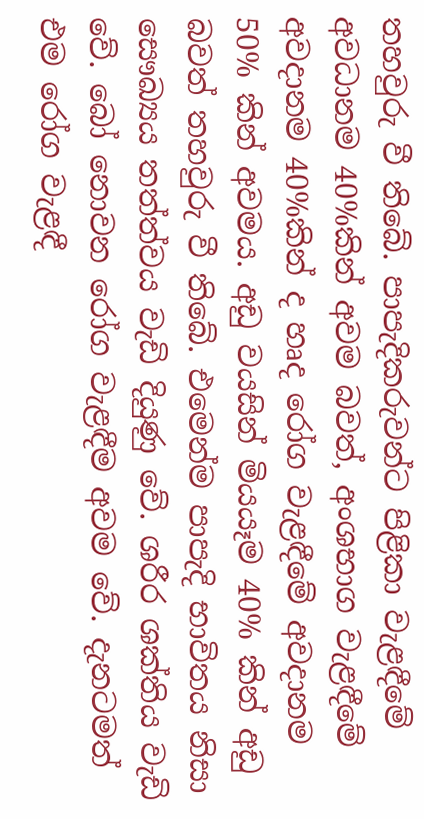තහවුරු වී තිබේ. පාපැදිකරුවන්ට පිළිකා වැළඳීමේ අවධානම 40%කින් අවම බවත්, අංශභාග වැළඳීමේ අවදානම 40%කින් ද හෘද රෝග වැළඳීමේ අවදානම 50% කින් අවමය. අඩු වයසින් මියයෑම 40% කින් අඩු බවත් තහවුරු වී තිබේ. එමෙන්ම පාපැදි භාවිතය නිසා සෞඛ්‍යය තත්ත්වය වැඩි දියුණු වේ. ශරීර ශක්තිය වැඩි වේ. බෝ නොවන රෝග වැළඳීම අවම වේ. දැනටමත් එම රෝග වැළඳී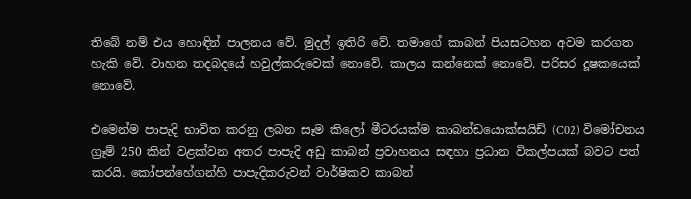තිබේ නම් එය හොඳින් පාලනය වේ. මුදල් ඉතිරි වේ. තමාගේ කාබන් පියසටහන අවම කරගත හැකි වේ. වාහන තදබදයේ හවුල්කරුවෙක් නොවේ. කාලය කන්නෙක් නොවේ. පරිසර දූෂකයෙක් නොවේ.

එමෙන්ම පාපැදි භාවිත කරනු ලබන සෑම කිලෝ මීටරයක්ම කාබන්ඩයොක්සයිඩ් (C02) විමෝචනය ග්‍රෑම් 250 කින් වළක්වන අතර පාපැදි අඩු කාබන් ප්‍රවාහනය සඳහා ප්‍රධාන විකල්පයක් බවට පත් කරයි. කෝපන්හේගන්හි පාපැදිකරුවන් වාර්ෂිකව කාබන්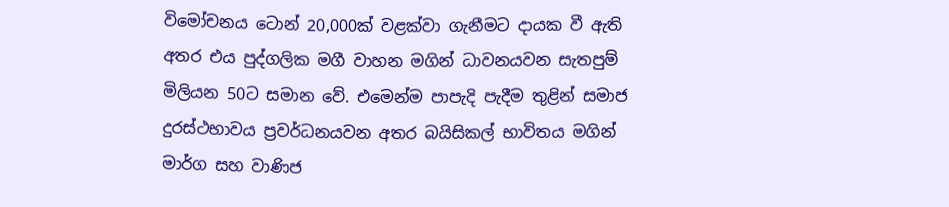විමෝචනය ටොන් 20,000ක් වළක්වා ගැනීමට දායක වී ඇති අතර එය පුද්ගලික මගී වාහන මගින් ධාවනයවන සැතපුම් මිලියන 50ට සමාන වේ. එමෙන්ම පාපැදි පැදීම තුළින් සමාජ දුරස්ථභාවය ප්‍රවර්ධනයවන අතර බයිසිකල් භාවිතය මගින් මාර්ග සහ වාණිජ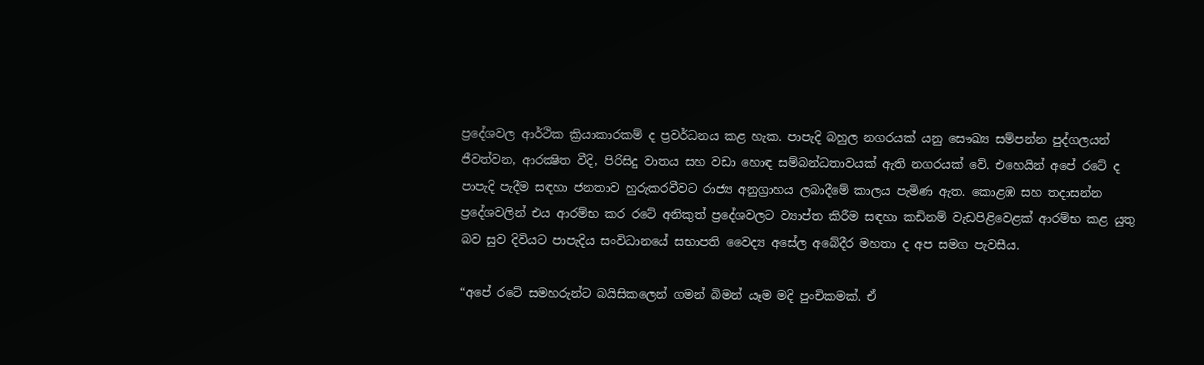ප්‍රදේශවල ආර්ථික ක්‍රියාකාරකම් ද ප්‍රවර්ධනය කළ හැක. පාපැදි බහුල නගරයක් යනු සෞඛ්‍ය සම්පන්න පුද්ගලයන් ජීවත්වන, ආරක්‍ෂිත වීදි, පිරිසිදු වාතය සහ වඩා හොඳ සම්බන්ධතාවයක් ඇති නගරයක් වේ. එහෙයින් අපේ රටේ ද පාපැදි පැදීම සඳහා ජනතාව හුරුකරවීවට රාජ්‍ය අනුග්‍රාහය ලබාදීමේ කාලය පැමිණ ඇත. කොළඹ සහ තදාසන්න ප්‍රදේශවලින් එය ආරම්භ කර රටේ අනිකුත් ප්‍රදේශවලට ව්‍යාප්ත කිරීම සඳහා කඩිනම් වැඩපිළිවෙළක් ආරම්භ කළ යුතු බව සුව දිවියට පාපැදිය සංවිධානයේ සභාපති වෛද්‍ය අසේල අබේදීර මහතා ද අප සමග පැවසීය.

“අපේ රටේ සමහරුන්ට බයිසිකලෙන් ගමන් බිමන් යෑම මදි පුංචිකමක්. ඒ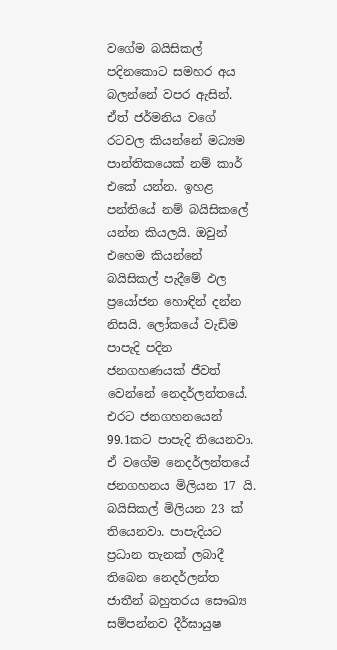වගේම බයිසිකල් පදිනකොට සමහර අය බලන්නේ වපර ඇසින්. ඒත් ජර්මනිය වගේ රටවල කියන්නේ මධ්‍යම පාන්තිකයෙක් නම් කාර් එකේ යන්න. ඉහළ පන්තියේ නම් බයිසිකලේ යන්න කියලයි. ඔවුන් එහෙම කියන්නේ බයිසිකල් පැදීමේ ඵල ප්‍රයෝජන හොඳින් දන්න නිසයි. ලෝකයේ වැඩිම පාපැදි පදින ජනගහණයක් ජීවත් වෙන්නේ නෙදර්ලන්තයේ. එරට ජනගහනයෙන් 99.1කට පාපැදි තියෙනවා. ඒ වගේම නෙදර්ලන්තයේ ජනගහනය මිලියන 17 යි. බයිසිකල් මිලියන 23 ක් තියෙනවා. පාපැදියට ප්‍රධාන තැනක් ලබාදී තිබෙන නෙදර්ලන්ත ජාතීන් බහුතරය සෞඛ්‍ය සම්පන්නව දීර්ඝායුෂ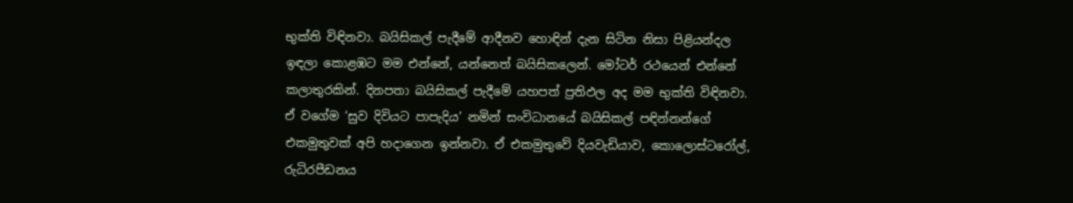භුක්ති විඳිනවා. බයිසිකල් පැදීමේ ආදීනව හොඳින් දැන සිටින නිසා පිළියන්දල ඉඳලා කොළඹට මම එන්නේ, යන්නෙත් බයිසිකලෙන්. මෝටර් රථයෙන් එන්නේ කලාතුරකින්. දිනපතා බයිසිකල් පැදීමේ යහපත් ප්‍රතිඵල අද මම භුක්ති විඳිනවා. ඒ වගේම ‘සුව දිවියට පාපැදිය’ නමින් සංවිධානයේ බයිසිකල් පඳින්නන්ගේ එකමුතුවක් අපි හදාගෙන ඉන්නවා. ඒ එකමුතුවේ දියවැඩියාව, කොලොස්ටරෝල්, රුධිරපීඩනය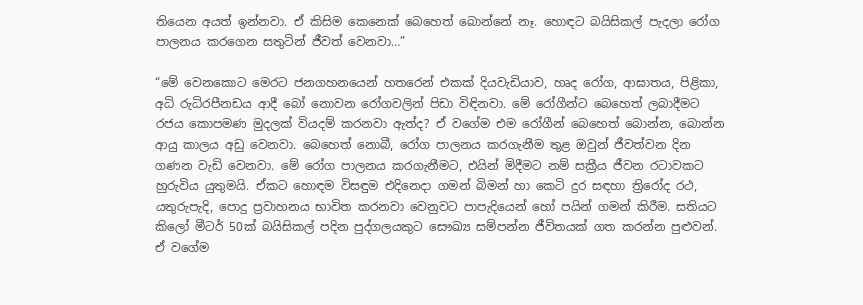තියෙන අයත් ඉන්නවා. ඒ කිසිම කෙනෙක් බෙහෙත් බොන්නේ නෑ. හොඳට බයිසිකල් පැදලා රෝග පාලනය කරගෙන සතුටින් ජීවත් වෙනවා…”

“මේ වෙනකොට මෙරට ජනගහනයෙන් හතරෙන් එකක් දියවැඩියාව, හෘද රෝග, ආඝාතය, පිළිකා, අධි රුධිරපීනඩය ආදී බෝ නොවන රෝගවලින් පිඩා විඳිනවා. මේ රෝගීන්ට බෙහෙත් ලබාදීමට රජය කොපමණ මුදලක් වියදම් කරනවා ඇත්ද? ඒ වගේම එම රෝගීන් බෙහෙත් බොන්න, බොන්න ආයු කාලය අඩු වෙනවා. බෙහෙත් නොබී, රෝග පාලනය කරගැනීම තුළ ඔවුන් ජීවත්වන දින ගණන වැඩි වෙනවා. මේ රෝග පාලනය කරගැනීමට, එයින් මිදීමට නම් සක්‍රීය ජීවන රටාවකට හුරුවිය යුතුමයි. ඒකට හොඳම විසඳුම එදිනෙදා ගමන් බිමන් හා කෙටි දුර සඳහා ත්‍රිරෝද රථ, යතුරුපැදි, පොදු ප්‍රවාහනය භාවිත කරනවා වෙනුවට පාපැදියෙන් හෝ පයින් ගමන් කිරීම. සතියට කිලෝ මීටර් 50ක් බයිසිකල් පදින පුද්ගලයකුට සෞඛ්‍ය සම්පන්න ජීවිතයක් ගත කරන්න පුළුවන්. ඒ වගේම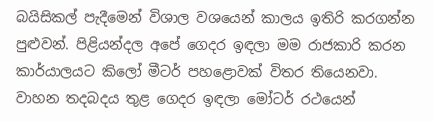බයිසිකල් පැදීමෙන් විශාල වශයෙන් කාලය ඉතිරි කරගන්න පුළුවන්. පිළියන්දල අපේ ගෙදර ඉඳලා මම රාජකාරි කරන කාර්යාලයට කිලෝ මීටර් පහළොවක් විතර තියෙනවා. වාහන තදබදය තුළ ගෙදර ඉඳලා මෝටර් රථයෙන්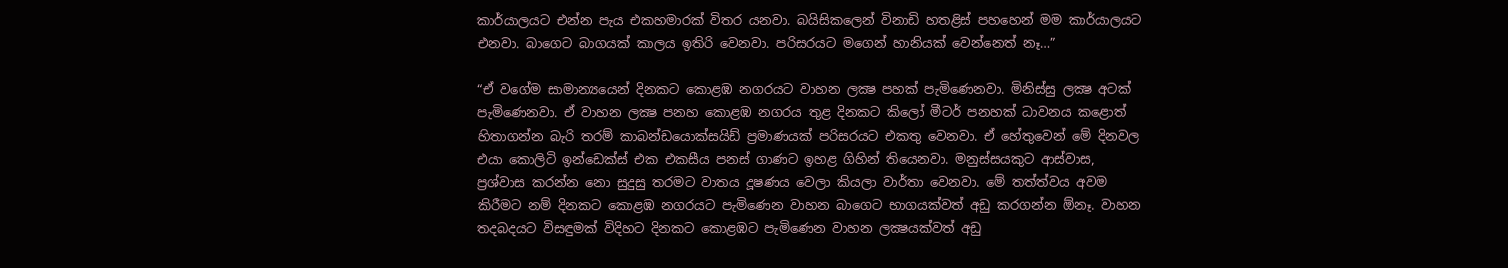කාර්යාලයට එන්න පැය එකහමාරක් විතර යනවා. බයිසිකලෙන් විනාඩි හතළිස් පහහෙන් මම කාර්යාලයට එනවා. බාගෙට බාගයක් කාලය ඉතිරි වෙනවා. පරිසරයට මගෙන් හානියක් වෙන්නෙත් නෑ…”

“ඒ වගේම සාමාන්‍යයෙන් දිනකට කොළඹ නගරයට වාහන ලක්‍ෂ පහක් පැමිණෙනවා. මිනිස්සු ලක්‍ෂ අටක් පැමිණෙනවා. ඒ වාහන ලක්‍ෂ පනහ කොළඹ නගරය තුළ දිනකට කිලෝ මීටර් පනහක් ධාවනය කළොත් හිතාගන්න බැරි තරම් කාබන්ඩයොක්සයිඩ් ප්‍රමාණයක් පරිසරයට එකතු වෙනවා. ඒ හේතුවෙන් මේ දිනවල එයා කොලිටි ඉන්ඩෙක්ස් එක එකසීය පනස් ගාණට ඉහළ ගිහින් තියෙනවා. මනුස්සයකුට ආස්වාස, ප්‍රශ්වාස කරන්න නො සුදුසු තරමට වාතය දූෂණය වෙලා කියලා වාර්තා වෙනවා. මේ තත්ත්වය අවම කිරීමට නම් දිනකට කොළඹ නගරයට පැමිණෙන වාහන බාගෙට භාගයක්වත් අඩු කරගන්න ඕනෑ. වාහන තදබදයට විසඳුමක් විදිහට දිනකට කොළඹට පැමිණෙන වාහන ලක්‍ෂයක්වත් අඩු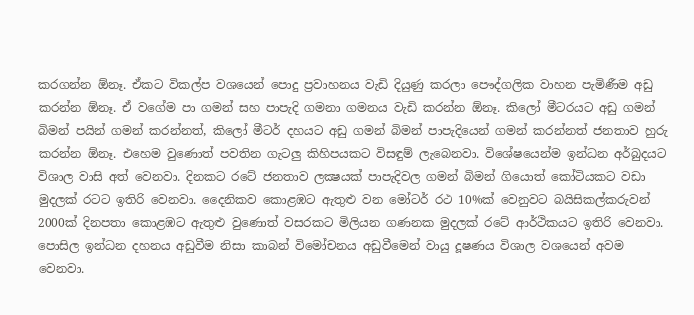කරගන්න ඕනෑ. ඒකට විකල්ප වශයෙන් පොදු ප්‍රවාහනය වැඩි දියුණු කරලා පෞද්ගලික වාහන පැමිණීම අඩු කරන්න ඕනෑ. ඒ වගේම පා ගමන් සහ පාපැදි ගමනා ගමනය වැඩි කරන්න ඕනෑ. කිලෝ මීටරයට අඩු ගමන් බිමන් පයින් ගමන් කරන්නත්, කිලෝ මීටර් දහයට අඩු ගමන් බිමන් පාපැදියෙන් ගමන් කරන්නත් ජනතාව හුරු කරන්න ඕනෑ. එහෙම වුණොත් පවතින ගැටලු කිහිපයකට විසඳුම් ලැබෙනවා. විශේෂයෙන්ම ඉන්ධන අර්බුදයට විශාල වාසි අත් වෙනවා. දිනකට රටේ ජනතාව ලක්‍ෂයක් පාපැදිවල ගමන් බිමන් ගියොත් කෝටියකට වඩා මුදලක් රටට ඉතිරි වෙනවා. දෛනිකව කොළඹට ඇතුළු වන මෝටර් රථ 10%ක් වෙනුවට බයිසිකල්කරුවන් 2000ක් දිනපතා කොළඹට ඇතුළු වුණොත් වසරකට මිලියන ගණනක මුදලක් රටේ ආර්ථිකයට ඉතිරි වෙනවා. පොසිල ඉන්ධන දහනය අඩුවීම නිසා කාබන් විමෝචනය අඩුවීමෙන් වායු දූෂණය විශාල වශයෙන් අවම වෙනවා.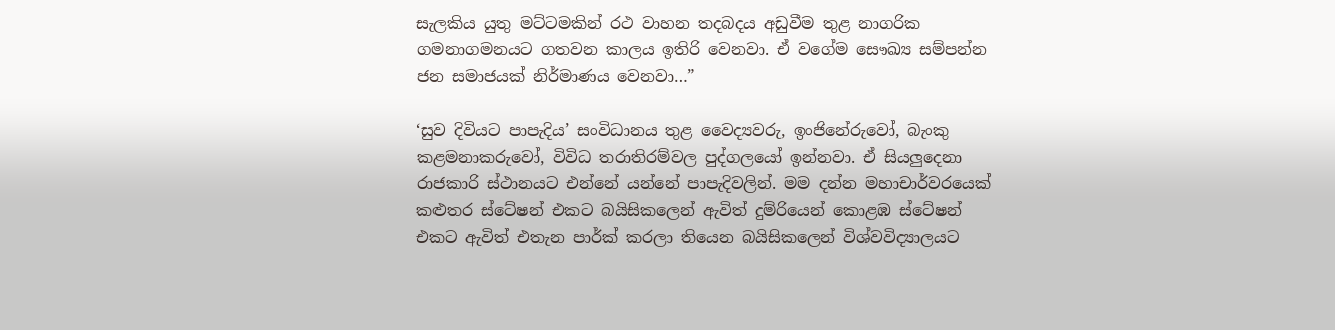සැලකිය යුතු මට්ටමකින් රථ වාහන තදබදය අඩුවීම තුළ නාගරික ගමනාගමනයට ගතවන කාලය ඉතිරි වෙනවා. ඒ වගේම සෞඛ්‍ය සම්පන්න ජන සමාජයක් නිර්මාණය වෙනවා…”

‘සුව දිවියට පාපැදිය’ සංවිධානය තුළ වෛද්‍යවරු, ඉංජිනේරුවෝ, බැංකු කළමනාකරුවෝ, විවිධ තරාතිරම්වල පුද්ගලයෝ ඉන්නවා. ඒ සියලුදෙනා රාජකාරි ස්ථානයට එන්නේ යන්නේ පාපැදිවලින්. මම දන්න මහාචාර්වරයෙක් කළුතර ස්ටේෂන් එකට බයිසිකලෙන් ඇවිත් දුම්රියෙන් කොළඹ ස්ටේෂන් එකට ඇවිත් එතැන පාර්ක් කරලා තියෙන බයිසිකලෙන් විශ්වවිද්‍යාලයට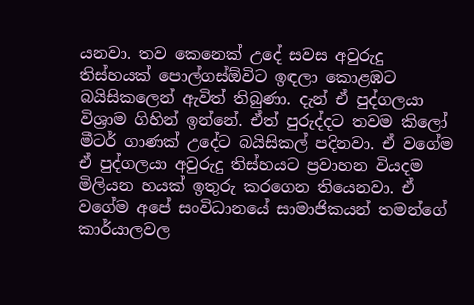යනවා. තව කෙනෙක් උදේ සවස අවුරුදු තිස්හයක් පොල්ගස්ඕවිට ඉඳලා කොළඹට බයිසිකලෙන් ඇවිත් තිබුණා. දැන් ඒ පුද්ගලයා විශ්‍රාම ගිහින් ඉන්නේ. ඒත් පුරුද්දට තවම කිලෝ මීටර් ගාණක් උදේට බයිසිකල් පදිනවා. ඒ වගේම ඒ පුද්ගලයා අවුරුදු තිස්හයට ප්‍රවාහන වියදම මිලියන හයක් ඉතුරු කරගෙන තියෙනවා. ඒ වගේම අපේ සංවිධානයේ සාමාජිකයන් තමන්ගේ කාර්යාලවල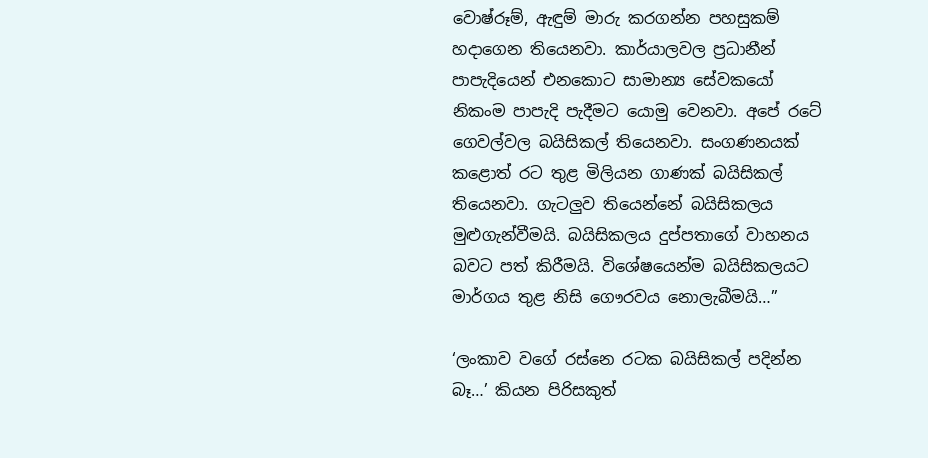වොෂ්රූම්, ඇඳුම් මාරු කරගන්න පහසුකම් හදාගෙන තියෙනවා. කාර්යාලවල ප්‍රධානීන් පාපැදියෙන් එනකොට සාමාන්‍ය සේවකයෝ නිකංම පාපැදි පැදීමට යොමු වෙනවා. අපේ රටේ ගෙවල්වල බයිසිකල් තියෙනවා. සංගණනයක් කළොත් රට තුළ මිලියන ගාණක් බයිසිකල් තියෙනවා. ගැටලුව තියෙන්නේ බයිසිකලය මුළුගැන්වීමයි. බයිසිකලය දුප්පතාගේ වාහනය බවට පත් කිරීමයි. විශේෂයෙන්ම බයිසිකලයට මාර්ගය තුළ නිසි ගෞරවය නොලැබීමයි…”

‘ලංකාව වගේ රස්නෙ රටක බයිසිකල් පදින්න බෑ…’ කියන පිරිසකුත්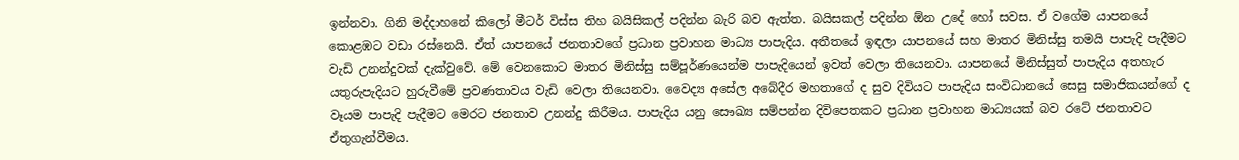ඉන්නවා. ගිනි මද්දාහනේ කිලෝ මීටර් විස්ස තිහ බයිසිකල් පදින්න බැරි බව ඇත්ත. බයිසකල් පදින්න ඕන උදේ හෝ සවස. ඒ වගේම යාපනයේ කොළඹට වඩා රස්නෙයි. ඒත් යාපනයේ ජනතාවගේ ප්‍රධාන ප්‍රවාහන මාධ්‍ය පාපැදිය. අතීතයේ ඉඳලා යාපනයේ සහ මාතර මිනිස්සු තමයි පාපැදි පැදීමට වැඩි උනන්දුවක් දැක්වුවේ. මේ වෙනකොට මාතර මිනිස්සු සම්පූර්ණයෙන්ම පාපැදියෙන් ඉවත් වෙලා තියෙනවා. යාපනයේ මිනිස්සුත් පාපැදිය අතහැර යතුරුපැදියට හුරුවීමේ ප්‍රවණතාවය වැඩි වෙලා තියෙනවා. වෛද්‍ය අසේල අබේදීර මහතාගේ ද සුව දිවියට පාපැදිය සංවිධානයේ සෙසු සමාජිකයන්ගේ ද වෑයම පාපැදි පැදීමට මෙරට ජනතාව උනන්දු කිරීමය. පාපැදිය යනු සෞඛ්‍ය සම්පන්න දිවිපෙතකට ප්‍රධාන ප්‍රවාහන මාධ්‍යයක් බව රටේ ජනතාවට ඒතුගැන්වීමය.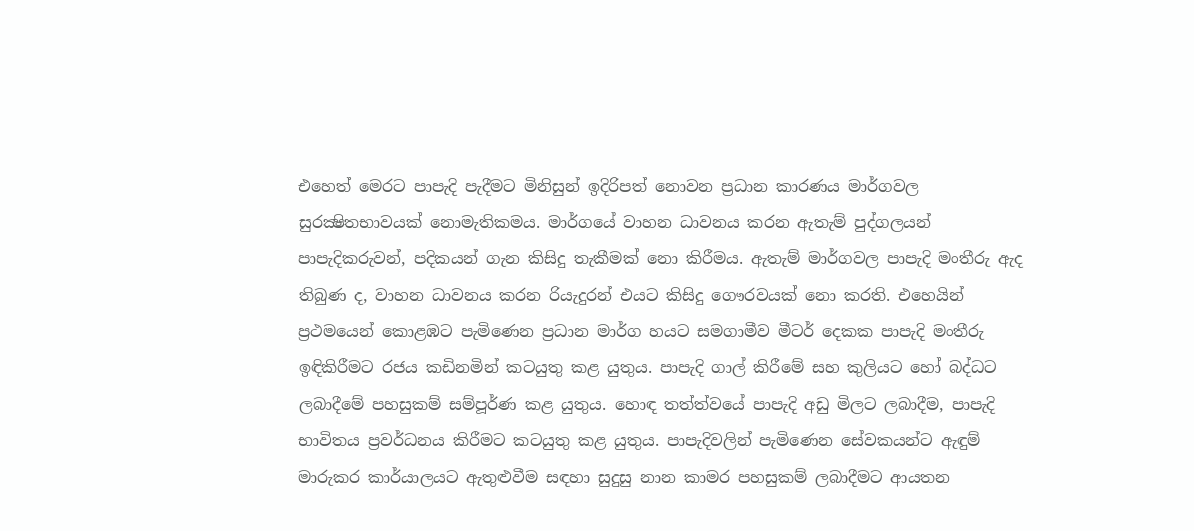එහෙත් මෙරට පාපැදි පැදීමට මිනිසුන් ඉදිරිපත් නොවන ප්‍රධාන කාරණය මාර්ගවල සුරක්‍ෂිතභාවයක් නොමැතිකමය. මාර්ගයේ වාහන ධාවනය කරන ඇතැම් පුද්ගලයන් පාපැදිකරුවන්, පදිකයන් ගැන කිසිදු තැකීමක් නො කිරීමය. ඇතැම් මාර්ගවල පාපැදි මංතීරු ඇද තිබුණ ද, වාහන ධාවනය කරන රියැදුරන් එයට කිසිදු ගෞරවයක් නො කරති. එහෙයින් ප්‍රථමයෙන් කොළඹට පැමිණෙන ප්‍රධාන මාර්ග හයට සමගාමීව මීටර් දෙකක පාපැදි මංතීරු ඉඳිකිරීමට රජය කඩිනමින් කටයුතු කළ යුතුය. පාපැදි ගාල් කිරීමේ සහ කුලියට හෝ බද්ධට ලබාදීමේ පහසුකම් සම්පූර්ණ කළ යුතුය. හොඳ තත්ත්වයේ පාපැදි අඩු මිලට ලබාදීම, පාපැදි භාවිතය ප්‍රවර්ධනය කිරීමට කටයුතු කළ යුතුය. පාපැදිවලින් පැමිණෙන සේවකයන්ට ඇඳුම් මාරුකර කාර්යාලයට ඇතුළුවීම සඳහා සුදුසු නාන කාමර පහසුකම් ලබාදීමට ආයතන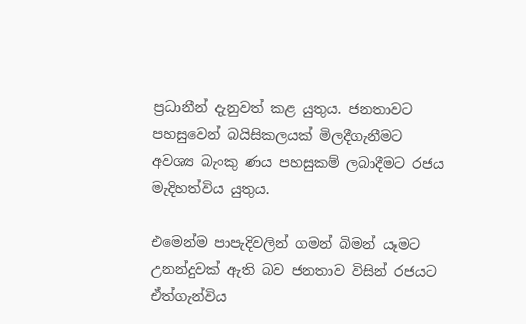ප්‍රධානීන් දැනුවත් කළ යුතුය. ජනතාවට පහසුවෙන් බයිසිකලයක් මිලදීගැනීමට අවශ්‍ය බැංකු ණය පහසුකම් ලබාදීමට රජය මැදිහත්විය යුතුය.

එමෙන්ම පාපැදිවලින් ගමන් බිමන් යෑමට උනන්දුවක් ඇති බව ජනතාව විසින් රජයට ඒත්ගැන්විය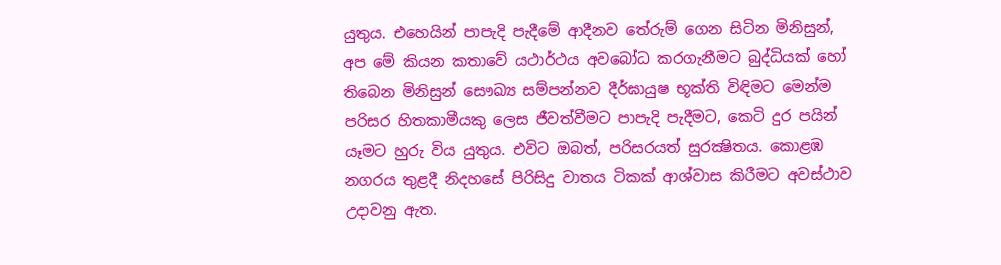යුතුය. එහෙයින් පාපැදි පැදීමේ ආදීනව තේරුම් ගෙන සිටින මිනිසුන්, අප මේ කියන කතාවේ යථාර්ථය අවබෝධ කරගැනීමට බුද්ධියක් හෝ තිබෙන මිනිසුන් සෞඛ්‍ය සම්පන්නව දීර්ඝායුෂ භූක්ති විඳිමට මෙන්ම පරිසර හිතකාමීයකු ලෙස ජීවත්වීමට පාපැදි පැදීමට, කෙටි දුර පයින් යෑමට හුරු විය යුතුය. එවිට ඔබත්, පරිසරයත් සුරක්‍ෂිතය. කොළඹ නගරය තුළදී නිදහසේ පිරිසිදු වාතය ටිකක් ආශ්වාස කිරීමට අවස්ථාව උදාවනු ඇත.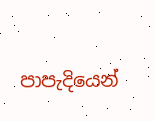පාපැදියෙන්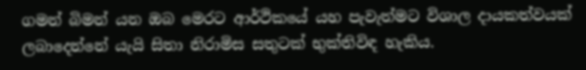ගමන් බිමන් යන ඔබ මෙරට ආර්ථිකයේ යහ පැවැත්මට විශාල දායකත්වයක් ලබාදෙන්නේ යැයි සිතා නිරාමිස සතුටක් භුක්තිවිඳ හැකිය.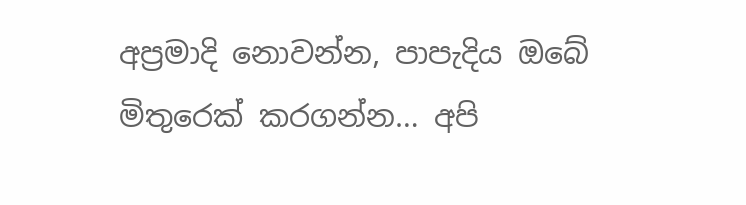අප්‍රමාදි නොවන්න, පාපැදිය ඔබේ මිතුරෙක් කරගන්න… අපි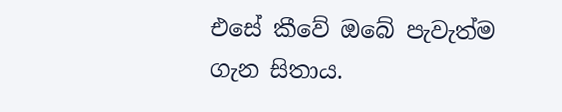එසේ කීවේ ඔබේ පැවැත්ම ගැන සිතාය.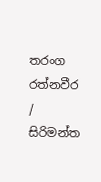තරංග රත්නවීර / සිරිමන්ත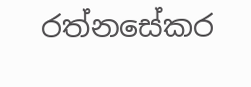රත්නසේකර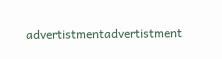advertistmentadvertistment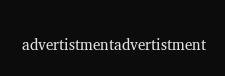advertistmentadvertistment